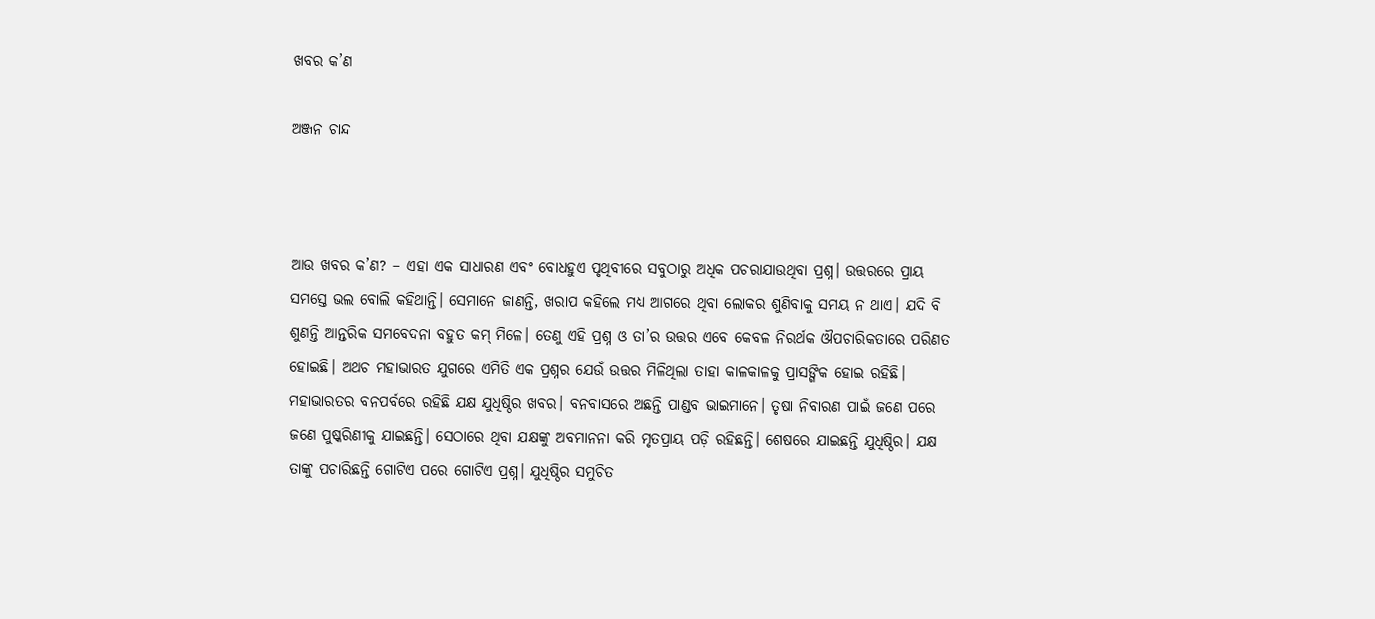ଖବର କ’ଣ

ଅଞ୍ଜନ ଚାନ୍ଦ



ଆଉ ଖବର କ’ଣ? – ଏହା ଏକ ସାଧାରଣ ଏବଂ ବୋଧହୁଏ ପୃଥିବୀରେ ସବୁଠାରୁ ଅଧିକ ପଚରାଯାଉଥିବା ପ୍ରଶ୍ନ। ଉତ୍ତରରେ ପ୍ରାୟ ସମସ୍ତେ ଭଲ ବୋଲି କହିଥାନ୍ତି। ସେମାନେ ଜାଣନ୍ତି, ଖରାପ କହିଲେ ମଧ୍ୟ ଆଗରେ ଥିବା ଲୋକର ଶୁଣିବାକୁ ସମୟ ନ ଥାଏ। ଯଦି ବି ଶୁଣନ୍ତି ଆନ୍ତରିକ ସମବେଦନା ବହୁତ କମ୍‌ ମିଳେ। ତେଣୁ ଏହି ପ୍ରଶ୍ନ ଓ ତା’ର ଉତ୍ତର ଏବେ କେବଳ ନିରର୍ଥକ ଔପଚାରିକତାରେ ପରିଣତ ହୋଇଛି। ଅଥଚ ମହାଭାରତ ଯୁଗରେ ଏମିତି ଏକ ପ୍ରଶ୍ନର ଯେଉଁ ଉତ୍ତର ମିଳିଥିଲା ତାହା କାଳକାଳକୁ ପ୍ରାସଙ୍ଗିକ ହୋଇ ରହିଛି।
ମହାଭାରତର ବନପର୍ବରେ ରହିଛି ଯକ୍ଷ ଯୁଧିଷ୍ଠିର ଖବର। ବନବାସରେ ଅଛନ୍ତି ପାଣ୍ଡବ ଭାଇମାନେ। ତୃଷା ନିବାରଣ ପାଇଁ ଜଣେ ପରେ ଜଣେ ପୁଷ୍କରିଣୀକୁ ଯାଇଛନ୍ତି। ସେଠାରେ ଥିବା ଯକ୍ଷଙ୍କୁ ଅବମାନନା କରି ମୃତପ୍ରାୟ ପଡ଼ି ରହିଛନ୍ତି। ଶେଷରେ ଯାଇଛନ୍ତି ଯୁଧିଷ୍ଠିର। ଯକ୍ଷ ତାଙ୍କୁ ପଚାରିଛନ୍ତି ଗୋଟିଏ ପରେ ଗୋଟିଏ ପ୍ରଶ୍ନ। ଯୁଧିଷ୍ଠିର ସମୁଚିତ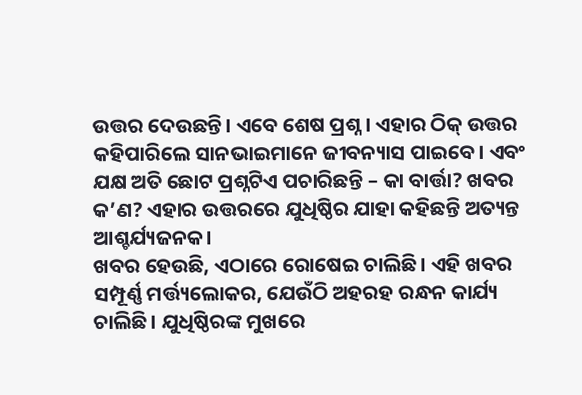ଉତ୍ତର ଦେଉଛନ୍ତି। ଏବେ ଶେଷ ପ୍ରଶ୍ନ। ଏହାର ଠିକ୍‌ ଉତ୍ତର କହିପାରିଲେ ସାନଭାଇମାନେ ଜୀବନ୍ୟାସ ପାଇବେ। ଏବଂ ଯକ୍ଷ ଅତି ଛୋଟ ପ୍ରଶ୍ନଟିଏ ପଚାରିଛନ୍ତି – କା ବାର୍ତ୍ତା? ଖବର କ’ଣ? ଏହାର ଉତ୍ତରରେ ଯୁଧିଷ୍ଠିର ଯାହା କହିଛନ୍ତି ଅତ୍ୟନ୍ତ ଆଶ୍ଚର୍ଯ୍ୟଜନକ।
ଖବର ହେଉଛି, ଏଠାରେ ରୋଷେଇ ଚାଲିଛି। ଏହି ଖବର ସମ୍ପୂର୍ଣ୍ଣ ମର୍ତ୍ତ୍ୟଲୋକର, ଯେଉଁଠି ଅହରହ ରନ୍ଧନ କାର୍ଯ୍ୟ ଚାଲିଛି। ଯୁଧିଷ୍ଠିରଙ୍କ ମୁଖରେ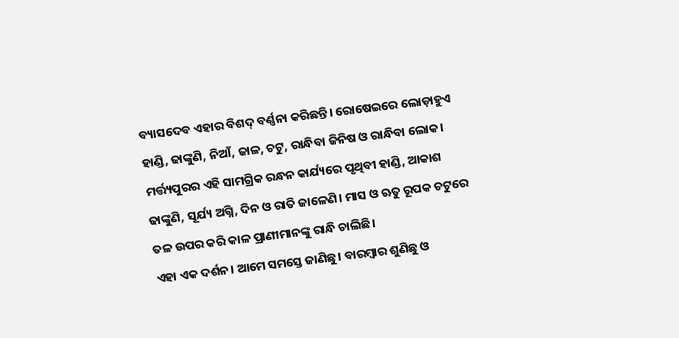ବ୍ୟାସଦେବ ଏହାର ବିଶଦ୍‌ ବର୍ଣ୍ଣନା କରିଛନ୍ତି। ରୋଷେଇରେ ଲୋଡ଼ାହୁଏ ହାଣ୍ଡି, ଢାଙ୍କୁଣି, ନିଆଁ, ଜାଳ, ଚଟୁ, ରାନ୍ଧିବା ଜିନିଷ ଓ ରାନ୍ଧିବା ଲୋକ। ମର୍ତ୍ତ୍ୟପୁରର ଏହି ସାମଗ୍ରିକ ରନ୍ଧନ କାର୍ଯ୍ୟରେ ପୃଥିବୀ ହାଣ୍ଡି, ଆକାଶ ଢାଙ୍କୁଣି, ସୂର୍ଯ୍ୟ ଅଗ୍ନି, ଦିନ ଓ ରାତି ଜାଳେଣି। ମାସ ଓ ଋତୁ ରୂପକ ଚଟୁରେ ତଳ ଉପର କରି କାଳ ପ୍ରାଣୀମାନଙ୍କୁ ରାନ୍ଧି ଚାଲିଛି।
ଏହା ଏକ ଦର୍ଶନ। ଆମେ ସମସ୍ତେ ଜାଣିଛୁ। ବାରମ୍ବାର ଶୁଣିଛୁ ଓ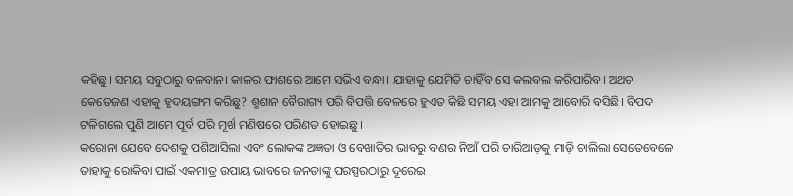କହିଛୁ। ସମୟ ସବୁଠାରୁ ବଳବାନ। କାଳର ଫାଶରେ ଆମେ ସଭିଏ ବନ୍ଧା। ଯାହାକୁ ଯେମିତି ଚାହିଁବ ସେ କଲବଲ କରିପାରିବ। ଅଥଚ କେତେଜଣ ଏହାକୁ ହୃଦୟଙ୍ଗମ କରିଛୁ? ଶ୍ମଶାନ ବୈରାଗ୍ୟ ପରି ବିପତ୍ତି ବେଳରେ ହୁଏତ କିଛି ସମୟ ଏହା ଆମକୁ ଆବୋରି ବସିଛି। ବିପଦ ଟଳିଗଲେ ପୁଣି ଆମେ ପୂର୍ବ ପରି ମୂର୍ଖ ମଣିଷରେ ପରିଣତ ହୋଇଛୁ।
କରୋନା ଯେବେ ଦେଶକୁ ପଶିଆସିଲା ଏବଂ ଲୋକଙ୍କ ଅଜ୍ଞତା ଓ ବେଖାତିର ଭାବରୁ ବଣର ନିଆଁ ପରି ଚାରିଆଡ଼କୁ ମାଡ଼ି ଚାଲିଲା ସେତେବେଳେ ତାହାକୁ ରୋକିବା ପାଇଁ ଏକମାତ୍ର ଉପାୟ ଭାବରେ ଜନତାଙ୍କୁ ପରସ୍ପରଠାରୁ ଦୂରେଇ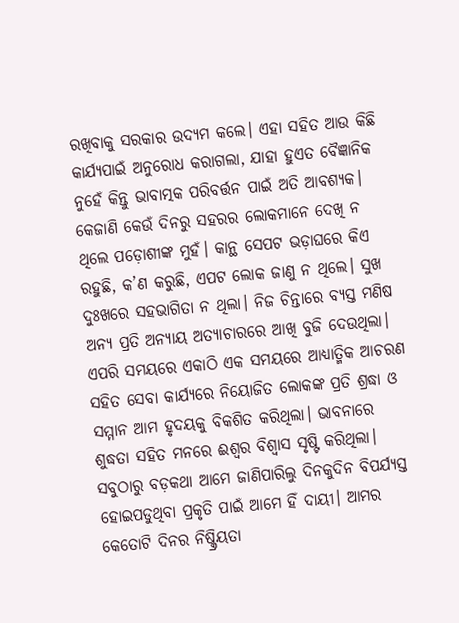ରଖିବାକୁ ସରକାର ଉଦ୍ୟମ କଲେ। ଏହା ସହିତ ଆଉ କିଛି କାର୍ଯ୍ୟପାଇଁ ଅନୁରୋଧ କରାଗଲା, ଯାହା ହୁଏତ ବୈଜ୍ଞାନିକ ନୁହେଁ କିନ୍ତୁ ଭାବାତ୍ମକ ପରିବର୍ତ୍ତନ ପାଇଁ ଅତି ଆବଶ୍ୟକ।
କେଜାଣି କେଉଁ ଦିନରୁ ସହରର ଲୋକମାନେ ଦେଖି ନ ଥିଲେ ପଡ଼ୋଶୀଙ୍କ ମୁହଁ। କାନ୍ଥ ସେପଟ ଭଡ଼ାଘରେ କିଏ ରହୁଛି, କ’ଣ କରୁଛି, ଏପଟ ଲୋକ ଜାଣୁ ନ ଥିଲେ। ସୁଖ ଦୁଃଖରେ ସହଭାଗିତା ନ ଥିଲା। ନିଜ ଚିନ୍ତାରେ ବ୍ୟସ୍ତ ମଣିଷ ଅନ୍ୟ ପ୍ରତି ଅନ୍ୟାୟ ଅତ୍ୟାଚାରରେ ଆଖି ବୁଜି ଦେଉଥିଲା। ଏପରି ସମୟରେ ଏକାଠି ଏକ ସମୟରେ ଆଧ୍ୟାତ୍ମିକ ଆଚରଣ ସହିତ ସେବା କାର୍ଯ୍ୟରେ ନିୟୋଜିତ ଲୋକଙ୍କ ପ୍ରତି ଶ୍ରଦ୍ଧା ଓ ସମ୍ମାନ ଆମ ହୃଦୟକୁ ବିକଶିତ କରିଥିଲା। ଭାବନାରେ ଶୁଦ୍ଧତା ସହିତ ମନରେ ଈଶ୍ୱର ବିଶ୍ୱାସ ସୃଷ୍ଟି କରିଥିଲା। ସବୁଠାରୁ ବଡ଼କଥା ଆମେ ଜାଣିପାରିଲୁ ଦିନକୁଦିନ ବିପର୍ଯ୍ୟସ୍ତ ହୋଇପଡୁଥିବା ପ୍ରକୃତି ପାଇଁ ଆମେ ହିଁ ଦାୟୀ। ଆମର କେତୋଟି ଦିନର ନିଷ୍କ୍ରିୟତା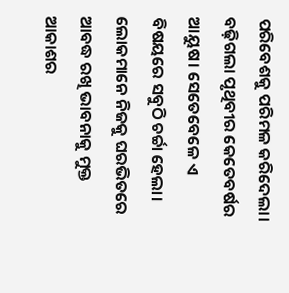ପରିବେଶକୁ ପରିମଳ କରିଦେଲା। ବଢ଼ିଗଲା ପୃଥିବୀର କେତେବର୍ଷର ଆୟୁଷ। ସେତେବେଳେ ଏ ବିଷୟରେ ସବୁଠି ଚର୍ଚ୍ଚା ହେଲା। ଲୋକମାନେ ନିଜକୁ ଘରଭିତରେ ଆବଦ୍ଧ ରଖି ଭାବନାକୁ ମୁକ୍ତ ଆକାଶର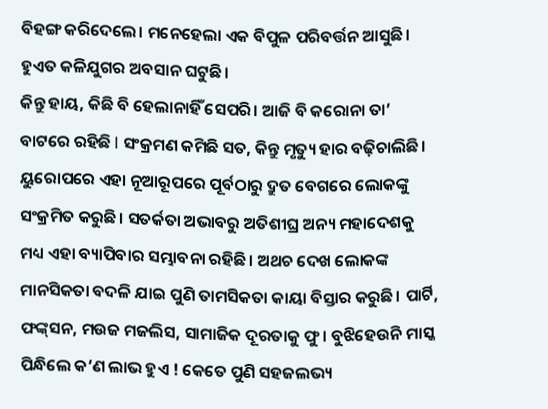ବିହଙ୍ଗ କରିଦେଲେ। ମନେହେଲା ଏକ ବିପୁଳ ପରିବର୍ତ୍ତନ ଆସୁଛି। ହୁଏତ କଳିଯୁଗର ଅବସାନ ଘଟୁଛି।
କିନ୍ତୁ ହାୟ, କିଛି ବି ହେଲାନାହିଁ ସେପରି। ଆଜି ବି କରୋନା ତା’ ବାଟରେ ରହିଛି l ସଂକ୍ରମଣ କମିଛି ସତ, କିନ୍ତୁ ମୃତ୍ୟୁ ହାର ବଢ଼ିଚାଲିଛି। ୟୁରୋପରେ ଏହା ନୂଆରୂପରେ ପୂର୍ବଠାରୁ ଦ୍ରୁତ ବେଗରେ ଲୋକଙ୍କୁ ସଂକ୍ରମିତ କରୁଛି। ସତର୍କତା ଅଭାବରୁ ଅତିଶୀଘ୍ର ଅନ୍ୟ ମହାଦେଶକୁ ମଧ୍ୟ ଏହା ବ୍ୟାପିବାର ସମ୍ଭାବନା ରହିଛି। ଅଥଚ ଦେଖ ଲୋକଙ୍କ ମାନସିକତା ବଦଳି ଯାଇ ପୁଣି ତାମସିକତା କାୟା ବିସ୍ତାର କରୁଛି। ପାର୍ଟି, ଫଙ୍କ୍‌ସନ, ମଉଜ ମଜଲିସ, ସାମାଜିକ ଦୂରତାକୁ ଫୁ। ବୁଝିହେଉନି ମାସ୍କ ପିନ୍ଧିଲେ କ’ଣ ଲାଭ ହୁଏ ! କେତେ ପୁଣି ସହଜଲଭ୍ୟ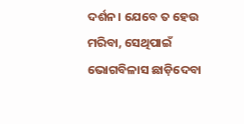ଦର୍ଶନ। ଯେବେ ତ ହେଉ ମରିବା, ସେଥିପାଇଁ ଭୋଗବିଳାସ ଛାଡ଼ିଦେବା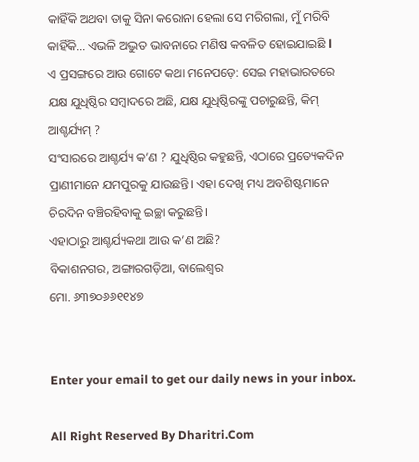କାହିଁକି ଅଥବା ତାକୁ ସିନା କରୋନା ହେଲା ସେ ମରିଗଲା, ମୁଁ ମରିବି କାହିଁକି… ଏଭଳି ଅଦ୍ଭୁତ ଭାବନାରେ ମଣିଷ କବଳିତ ହୋଇଯାଇଛି l
ଏ ପ୍ରସଙ୍ଗରେ ଆଉ ଗୋଟେ କଥା ମନେପଡ଼େ: ସେଇ ମହାଭାରତରେ ଯକ୍ଷ ଯୁଧିଷ୍ଠିର ସମ୍ବାଦରେ ଅଛି, ଯକ୍ଷ ଯୁଧିଷ୍ଠିରଙ୍କୁ ପଚାରୁଛନ୍ତି, କିମ୍‌ ଆଶ୍ଚର୍ଯ୍ୟମ୍‌ ?
ସଂସାରରେ ଆଶ୍ଚର୍ଯ୍ୟ କ’ଣ ? ଯୁଧିଷ୍ଠିର କହୁଛନ୍ତି, ଏଠାରେ ପ୍ରତ୍ୟେକଦିନ ପ୍ରାଣୀମାନେ ଯମପୁରକୁ ଯାଉଛନ୍ତି। ଏହା ଦେଖି ମଧ୍ୟ ଅବଶିଷ୍ଟମାନେ ଚିରଦିନ ବଞ୍ଚିରହିବାକୁ ଇଚ୍ଛା କରୁଛନ୍ତି।
ଏହାଠାରୁ ଆଶ୍ଚର୍ଯ୍ୟକଥା ଆଉ କ’ଣ ଅଛି?
ବିକାଶନଗର, ଅଙ୍ଗାରଗଡ଼ିଆ, ବାଲେଶ୍ୱର
ମୋ. ୬୩୭୦୬୬୧୧୪୭


Enter your email to get our daily news in your inbox.

All Right Reserved By Dharitri.Com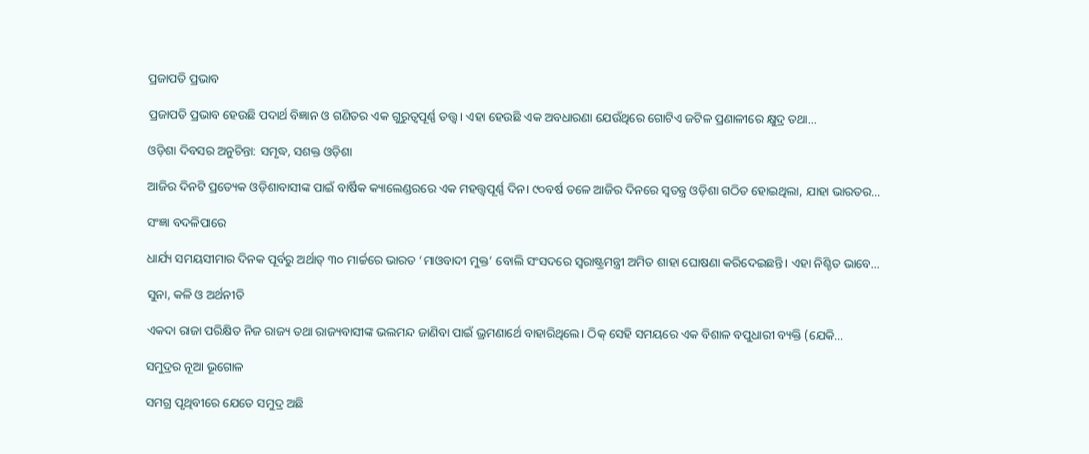ପ୍ରଜାପତି ପ୍ରଭାବ

ପ୍ରଜାପତି ପ୍ରଭାବ ହେଉଛି ପଦାର୍ଥ ବିଜ୍ଞାନ ଓ ଗଣିତର ଏକ ଗୁରୁତ୍ୱପୂର୍ଣ୍ଣ ତତ୍ତ୍ୱ। ଏହା ହେଉଛି ଏକ ଅବଧାରଣା ଯେଉଁଥିରେ ଗୋଟିଏ ଜଟିଳ ପ୍ରଣାଳୀରେ କ୍ଷୁଦ୍ର ତଥା…

ଓଡ଼ିଶା ଦିବସର ଅନୁଚିନ୍ତା: ସମୃଦ୍ଧ, ସଶକ୍ତ ଓଡ଼ିଶା

ଆଜିର ଦିନଟି ପ୍ରତ୍ୟେକ ଓଡ଼ିଶାବାସୀଙ୍କ ପାଇଁ ବାର୍ଷିକ କ୍ୟାଲେଣ୍ଡରରେ ଏକ ମହତ୍ତ୍ୱପୂର୍ଣ୍ଣ ଦିନ। ୯୦ବର୍ଷ ତଳେ ଆଜିର ଦିନରେ ସ୍ବତନ୍ତ୍ର ଓଡ଼ିଶା ଗଠିତ ହୋଇଥିଲା, ଯାହା ଭାରତର…

ସଂଜ୍ଞା ବଦଳିପାରେ

ଧାର୍ଯ୍ୟ ସମୟସୀମାର ଦିନକ ପୂର୍ବରୁ ଅର୍ଥାତ୍‌ ୩୦ ମାର୍ଚ୍ଚରେ ଭାରତ ‘ମାଓବାଦୀ ମୁକ୍ତ’ ବୋଲି ସଂସଦରେ ସ୍ବରାଷ୍ଟ୍ରମନ୍ତ୍ରୀ ଅମିତ ଶାହା ଘୋଷଣା କରିଦେଇଛନ୍ତି। ଏହା ନିଶ୍ଚିତ ଭାବେ…

ସୁନା, କଳି ଓ ଅର୍ଥନୀତି

ଏକଦା ରାଜା ପରିକ୍ଷିତ ନିଜ ରାଜ୍ୟ ତଥା ରାଜ୍ୟବାସୀଙ୍କ ଭଲମନ୍ଦ ଜାଣିବା ପାଇଁ ଭ୍ରମଣାର୍ଥେ ବାହାରିଥିଲେ। ଠିକ୍‌ ସେହି ସମୟରେ ଏକ ବିଶାଳ ବପୁଧାରୀ ବ୍ୟକ୍ତି (ଯେକି…

ସମୁଦ୍ରର ନୂଆ ଭୂଗୋଳ

ସମଗ୍ର ପୃଥିବୀରେ ଯେତେ ସମୁଦ୍ର ଅଛି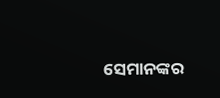ସେମାନଙ୍କର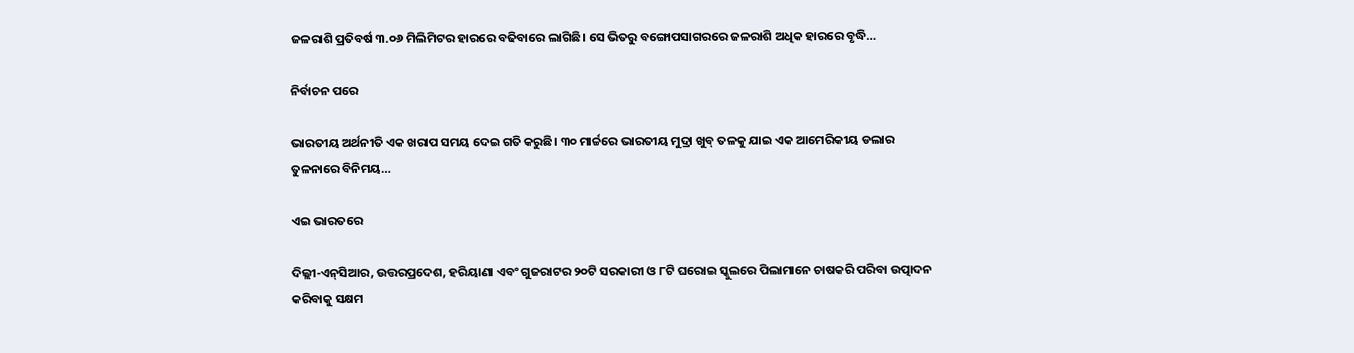ଜଳରାଶି ପ୍ରତିବର୍ଷ ୩.୦୬ ମିଲିମିଟର ହାରରେ ବଢିବାରେ ଲାଗିଛି। ସେ ଭିତରୁ ବଙ୍ଗୋପସାଗରରେ ଜଳରାଶି ଅଧିକ ହାରରେ ବୃଦ୍ଧି…

ନିର୍ବାଚନ ପରେ

ଭାରତୀୟ ଅର୍ଥନୀତି ଏକ ଖରାପ ସମୟ ଦେଇ ଗତି କରୁଛି। ୩୦ ମାର୍ଚ୍ଚରେ ଭାରତୀୟ ମୁଦ୍ରା ଖୁବ୍‌ ତଳକୁ ଯାଇ ଏକ ଆମେରିକୀୟ ଡଲାର ତୁଳନାରେ ବିନିମୟ…

ଏଇ ଭାରତରେ

ଦିଲ୍ଲୀ-ଏନ୍‌ସିଆର, ଉତ୍ତରପ୍ରଦେଶ, ହରିୟାଣା ଏବଂ ଗୁଜରାଟର ୨୦ଟି ସରକାରୀ ଓ ୮ଟି ଘରୋଇ ସ୍କୁଲରେ ପିଲାମାନେ ଚାଷକରି ପରିବା ଉତ୍ପାଦନ କରିବାକୁ ସକ୍ଷମ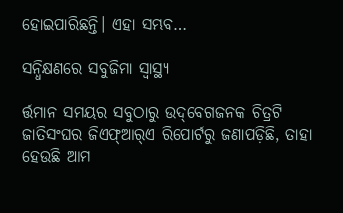ହୋଇପାରିଛନ୍ତି। ଏହା ସମ୍ଭବ…

ସନ୍ଧିକ୍ଷଣରେ ସବୁଜିମା ସ୍ବାସ୍ଥ୍ୟ

ର୍ତ୍ତମାନ ସମୟର ସବୁଠାରୁ ଉଦ୍‌ବେଗଜନକ ଚିତ୍ରଟି ଜାତିସଂଘର ଜିଏଫ୍‌ଆର୍‌ଏ ରିପୋର୍ଟରୁ ଜଣାପଡ଼ିଛି, ତାହା ହେଉଛି ଆମ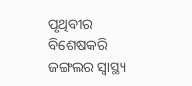ପୃଥିବୀର ବିଶେଷକରି ଜଙ୍ଗଲର ସ୍ବାସ୍ଥ୍ୟ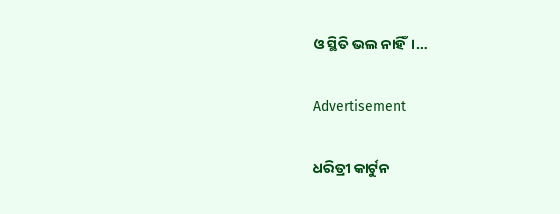ଓ ସ୍ଥିତି ଭଲ ନାହିଁ।…

Advertisement

ଧରିତ୍ରୀ କାର୍ଟୁନ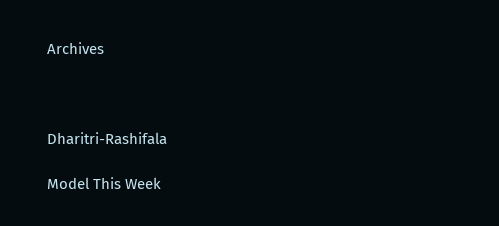Archives



Dharitri-Rashifala

Model This Week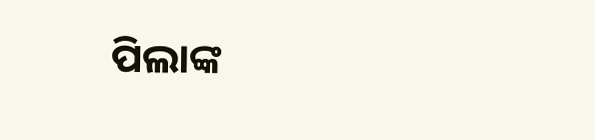ପିଲାଙ୍କ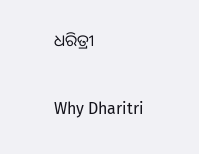ଧରିତ୍ରୀ

Why Dharitri